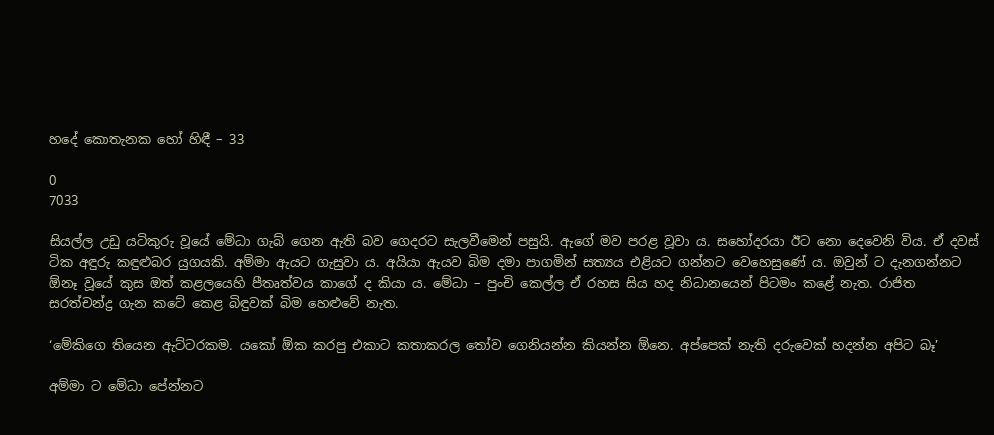හදේ කොතැනක හෝ හිඳී – 33

0
7033

සියල්ල උඩු යටිකුරු වූයේ මේධා ගැබ් ගෙන ඇති බව ගෙදරට සැලවීමෙන් පසුයි. ඇගේ මව පරළ වූවා ය. සහෝදරයා ඊට නො දෙවෙනි විය. ඒ දවස් ටික අඳුරු කඳුළුබර යුගයකි. අම්මා ඇයට ගැසුවා ය. අයියා ඇයව බිම දමා පාගමින් සත්‍යය එළියට ගන්නට වෙහෙසුණේ ය. ඔවුන් ට දැනගන්නට ඕනෑ වූයේ කුස ඔත් කළලයෙහි පීතෘත්වය කාගේ ද කියා ය. මේධා – පුංචි කෙල්ල ඒ රහස සිය හද නිධානයෙන් පිටමං කළේ නැත. රාජිත සරත්චන්ද්‍ර ගැන කටේ කෙළ බිඳුවක් බිම හෙළුවේ නැත.

‘මේකිගෙ තියෙන ඇට්ටරකම. යකෝ ඕක කරපු එකාට කතාකරල තෝව ගෙනියන්න කියන්න ඕනෙ. අප්පෙක් නැති දරුවෙක් හදන්න අපිට බෑ’

අම්මා ට මේධා පේන්නට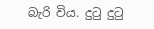බැරි විය. දුටු දුටු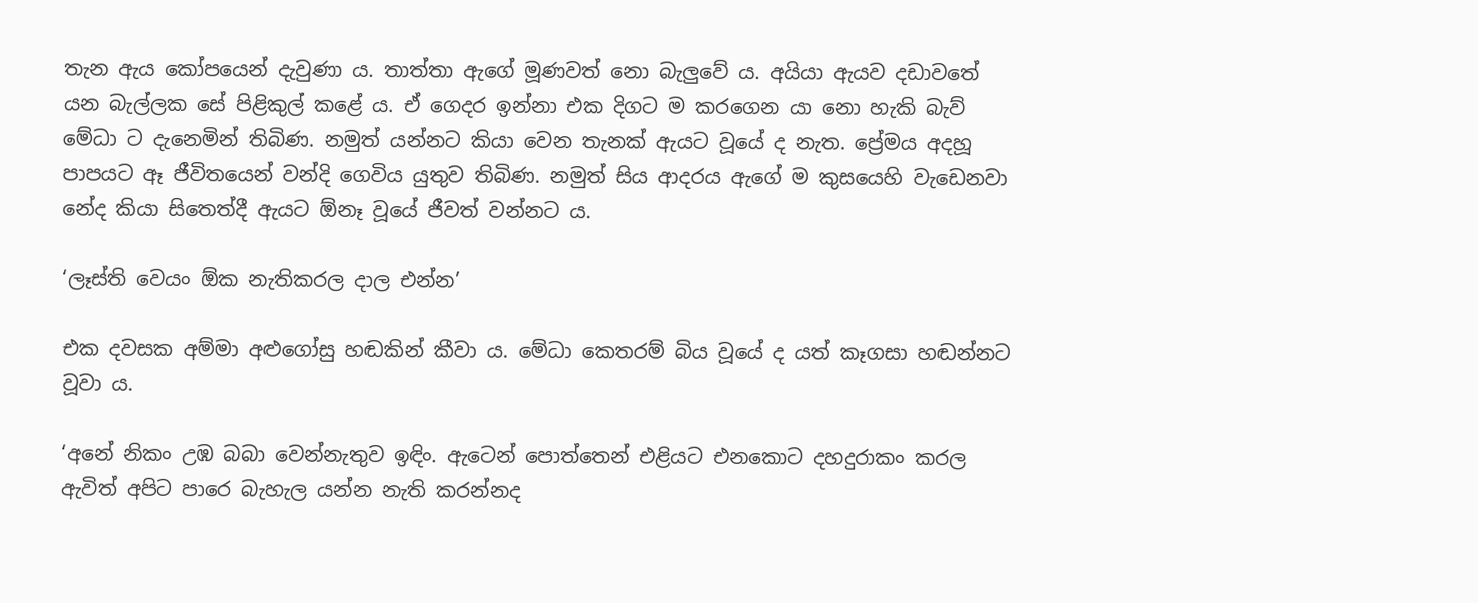තැන ඇය කෝපයෙන් දැවුණා ය. තාත්තා ඇගේ මූණවත් නො බැලුවේ ය. අයියා ඇයව දඩාවතේ යන බැල්ලක සේ පිළිකුල් කළේ ය. ඒ ගෙදර ඉන්නා එක දිගට ම කරගෙන යා නො හැකි බැව් මේධා ට දැනෙමින් තිබිණ. නමුත් යන්නට කියා වෙන තැනක් ඇයට වූයේ ද නැත. ප්‍රේමය අදහූ පාපයට ඈ ජීවිතයෙන් වන්දි ගෙවිය යුතුව තිබිණ. නමුත් සිය ආදරය ඇගේ ම කුසයෙහි වැඩෙනවා නේද කියා සිතෙත්දී ඇයට ඕනෑ වූයේ ජීවත් වන්නට ය.

‘ලෑස්ති වෙයං ඕක නැතිකරල දාල එන්න’

එක දවසක අම්මා අළුගෝසු හඬකින් කීවා ය. මේධා කෙතරම් බිය වූයේ ද යත් කෑගසා හඬන්නට වූවා ය.

‘අනේ නිකං උඹ බබා වෙන්නැතුව ඉඳිං. ඇටෙන් පොත්තෙන් එළියට එනකොට දහදුරාකං කරල ඇවිත් අපිට පාරෙ බැහැල යන්න නැති කරන්නද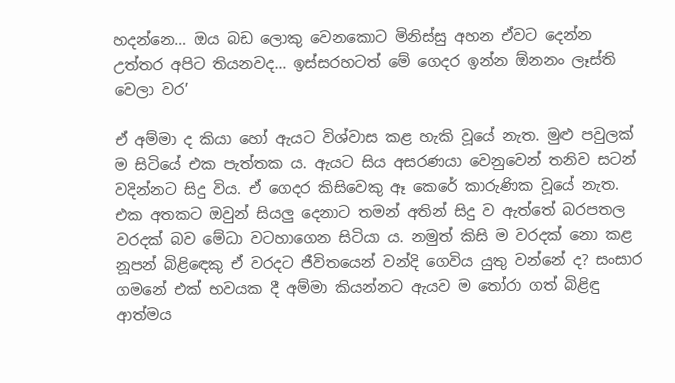හදන්නෙ… ඔය බඩ ලොකු වෙනකොට මිනිස්සු අහන ඒවට දෙන්න උත්තර අපිට තියනවද… ඉස්සරහටත් මේ ගෙදර ඉන්න ඕනනං ලෑස්ති වෙලා වර’

ඒ අම්මා ද කියා හෝ ඇයට විශ්වාස කළ හැකි වූයේ නැත. මුළු පවුලක් ම සිටියේ එක පැත්තක ය. ඇයට සිය අසරණයා වෙනුවෙන් තනිව සටන් වදින්නට සිදු විය. ඒ ගෙදර කිසිවෙකු ඈ කෙරේ කාරුණික වූයේ නැත. එක අතකට ඔවුන් සියලු දෙනාට තමන් අතින් සිදු ව ඇත්තේ බරපතල වරදක් බව මේධා වටහාගෙන සිටියා ය. නමුත් කිසි ම වරදක් නො කළ නූපන් බිළිඳෙකු ඒ වරදට ජීවිතයෙන් වන්දි ගෙවිය යුතු වන්නේ ද? සංසාර ගමනේ එක් භවයක දී අම්මා කියන්නට ඇයව ම තෝරා ගත් බිළිඳු ආත්මය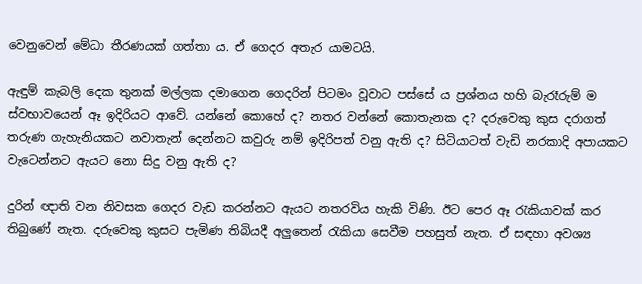වෙනුවෙන් මේධා තීරණයක් ගත්තා ය. ඒ ගෙදර අතැර යාමටයි.

ඇඳුම් කැබලි දෙක තුනක් මල්ලක දමාගෙන ගෙදරින් පිටමං වූවාට පස්සේ ය ප්‍රශ්නය හහි බැරෑරුම් ම ස්වභාවයෙන් ඈ ඉදිරියට ආවේ. යන්නේ කොහේ ද? නතර වන්නේ කොතැනක ද? දරුවෙකු කුස දරාගත් තරුණ ගැහැනියකට නවාතැන් දෙන්නට කවුරු නම් ඉදිරිපත් වනු ඇති ද? සිටියාටත් වැඩි නරකාදි අපායකට වැටෙන්නට ඇයට නො සිදු වනු ඇති ද?

දුරින් ඥාති වන නිවසක ගෙදර වැඩ කරන්නට ඇයට නතරවිය හැකි විණි. ඊට පෙර ඈ රැකියාවක් කර තිබුණේ නැත. දරුවෙකු කුසට පැමිණ තිබියදී අලුතෙන් රැකියා සෙවීම පහසුත් නැත. ඒ සඳහා අවශ්‍ය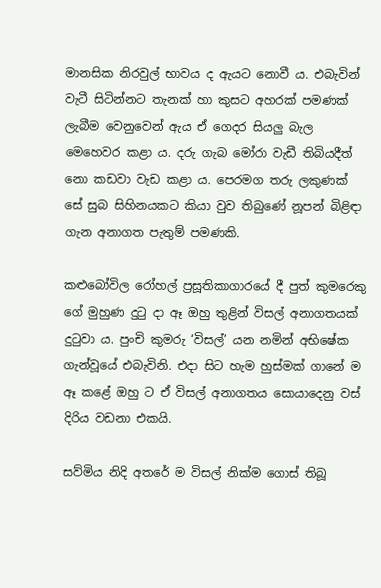මානසික නිරවුල් භාවය ද ඇයට නොවී ය. එබැවින් වැටී සිටින්නට තැනක් හා කුසට අහරක් පමණක් ලැබීම වෙනුවෙන් ඇය ඒ ගෙදර සියලු බැල මෙහෙවර කළා ය. දරු ගැබ මෝරා වැඩී තිබියදීත් නො කඩවා වැඩ කළා ය. පෙරමග තරු ලකුණක් සේ සුබ සිහිනයකට කියා වුව තිබුණේ නූපන් බිළිඳා ගැන අනාගත පැතුම් පමණකි.

කළුබෝවිල රෝහල් ප්‍රසූතිකාගාරයේ දී පුත් කුමරෙකු ගේ මුහුණ දුටු දා ඈ ඔහු තුළින් විසල් අනාගතයක් දුටුවා ය. පුංචි කුමරු ‘විසල්’ යන නමින් අභිෂේක ගැන්වූයේ එබැවිනි. එදා සිට හැම හුස්මක් ගානේ ම ඈ කළේ ඔහු ට ඒ විසල් අනාගතය සොයාදෙනු වස් දිරිය වඩනා එකයි.

සව්මිය නිදි අතරේ ම විසල් නික්ම ගොස් තිබූ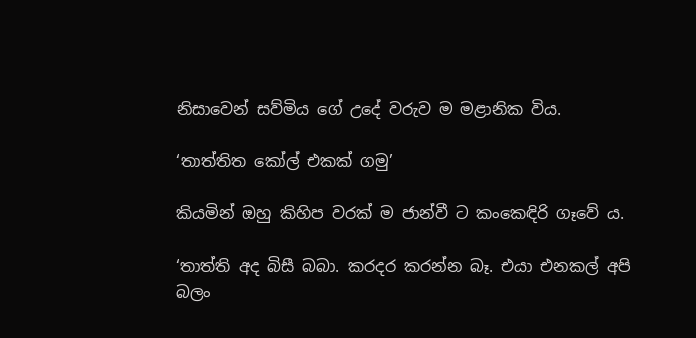නිසාවෙන් සව්මිය ගේ උදේ වරුව ම මළානික විය.

‘තාත්තිත කෝල් එකක් ගමු’

කියමින් ඔහු කිහිප වරක් ම ජාන්වී ට කංකෙඳිරි ගෑවේ ය.

‘තාත්ති අද බිසී බබා. කරදර කරන්න බෑ. එයා එනකල් අපි බලං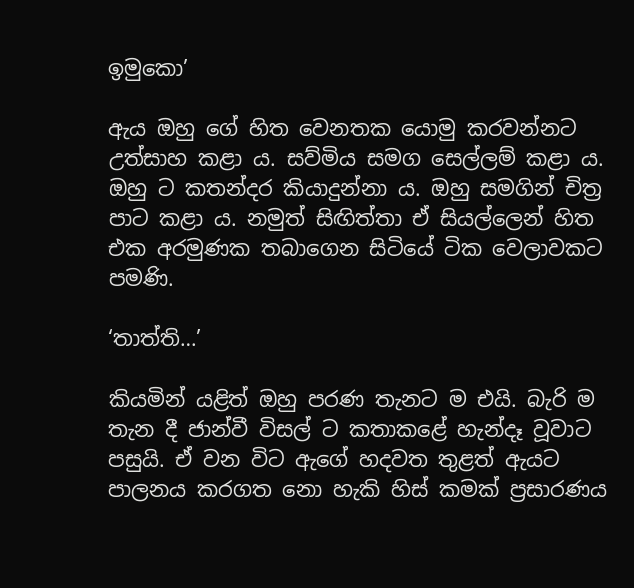ඉමුකො’

ඇය ඔහු ගේ හිත වෙනතක යොමු කරවන්නට උත්සාහ කළා ය. සව්මිය සමග සෙල්ලම් කළා ය. ඔහු ට කතන්දර කියාදුන්නා ය. ඔහු සමගින් චිත්‍ර පාට කළා ය. නමුත් සිඟිත්තා ඒ සියල්ලෙන් හිත එක අරමුණක තබාගෙන සිටියේ ටික වෙලාවකට පමණි.

‘තාත්ති…’

කියමින් යළිත් ඔහු පරණ තැනට ම එයි. බැරි ම තැන දී ජාන්වී විසල් ට කතාකළේ හැන්දෑ වූවාට පසුයි. ඒ වන විට ඇගේ හදවත තුළත් ඇයට පාලනය කරගත නො හැකි හිස් කමක් ප්‍රසාරණය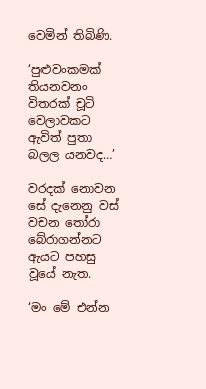වෙමින් තිබිණි.

‘පුළුවංකමක් තියනවනං විතරක් චූටි වෙලාවකට ඇවිත් පුතා බලල යනවද…’

වරදක් නොවන සේ දැනෙනු වස් වචන තෝරා බේරාගන්නට ඇයට පහසු වූයේ නැත.

‘මං මේ එන්න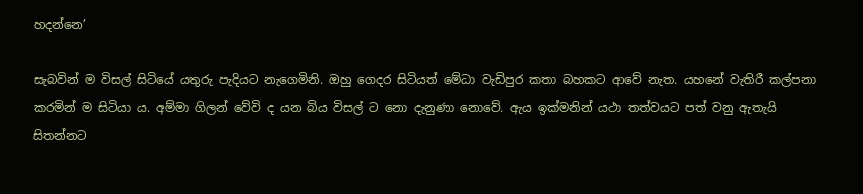හදන්නෙ’

සැබවින් ම විසල් සිටියේ යතුරු පැදියට නැගෙමිනි. ඔහු ගෙදර සිටියත් මේධා වැඩිපුර කතා බහකට ආවේ නැත. යහනේ වැතිරී කල්පනා කරමින් ම සිටියා ය. අම්මා ගිලන් වේවි ද යන බිය විසල් ට නො දැනුණා නොවේ. ඇය ඉක්මනින් යථා තත්වයට පත් වනු ඇතැයි සිතන්නට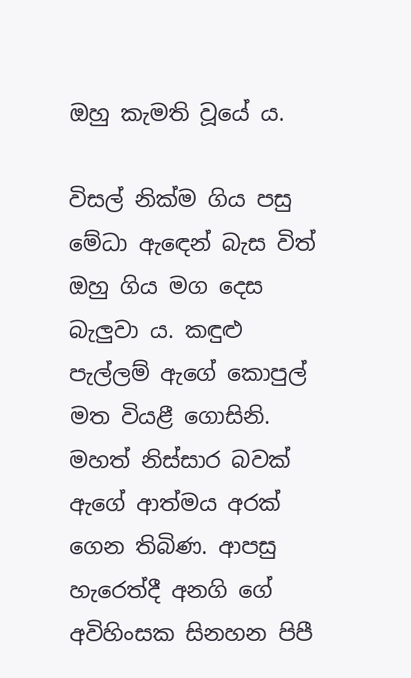ඔහු කැමති වූයේ ය.

විසල් නික්ම ගිය පසු මේධා ඇඳෙන් බැස විත් ඔහු ගිය මග දෙස බැලුවා ය. කඳුළු පැල්ලම් ඇගේ කොපුල් මත වියළී ගොසිනි. මහත් නිස්සාර බවක් ඇගේ ආත්මය අරක් ගෙන තිබිණ. ආපසු හැරෙත්දී අනගි ගේ අවිහිංසක සිනහන පිපී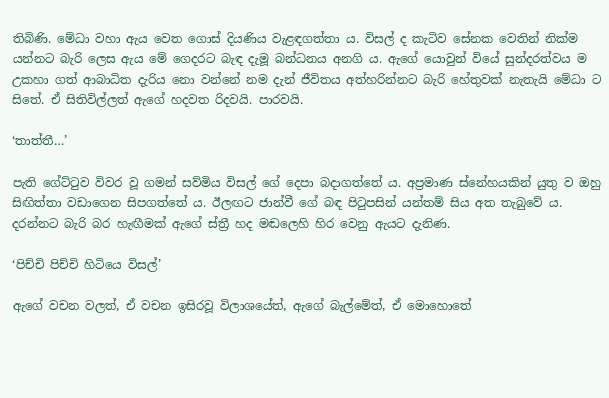තිබිණි. මේධා වහා ඇය වෙත ගොස් දියණිය වැළඳගත්තා ය. විසල් ද කැටිව සේනක වෙතින් නික්ම යන්නට බැරි ලෙස ඇය මේ ගෙදරට බැඳ දැමූ බන්ධනය අනගි ය. ඇගේ යොවුන් වියේ සුන්දරත්වය ම උකහා ගත් ආබාධිත දැරිය නො වන්නේ නම දැන් ජීවිතය අත්හරින්නට බැරි හේතුවක් නැතැයි මේධා ට සිතේ. ඒ සිතිවිල්ලත් ඇගේ හදවත රිදවයි. පාරවයි.

‘තාත්තී…’

පැති ගේට්ටුව විවර වූ ගමන් සව්මිය විසල් ගේ දෙපා බදාගත්තේ ය. අප්‍රමාණ ස්නේහයකින් යුතු ව ඔහු සිඟිත්තා වඩාගෙන සිපගත්තේ ය. ඊලඟට ජාන්වී ගේ බඳ පිටුපසින් යන්තම් සිය අත තැබුවේ ය. දරන්නට බැරි බර හැඟීමක් ඇගේ ස්ත්‍රී හද මඬලෙහි හිර වෙනු ඇයට දැනිණ.

‘පිච්චි පිච්චි හිටියෙ විසල්’

ඇගේ වචන වලත්, ඒ වචන ඉසිරවූ විලාශයේත්, ඇගේ බැල්මේත්, ඒ මොහොතේ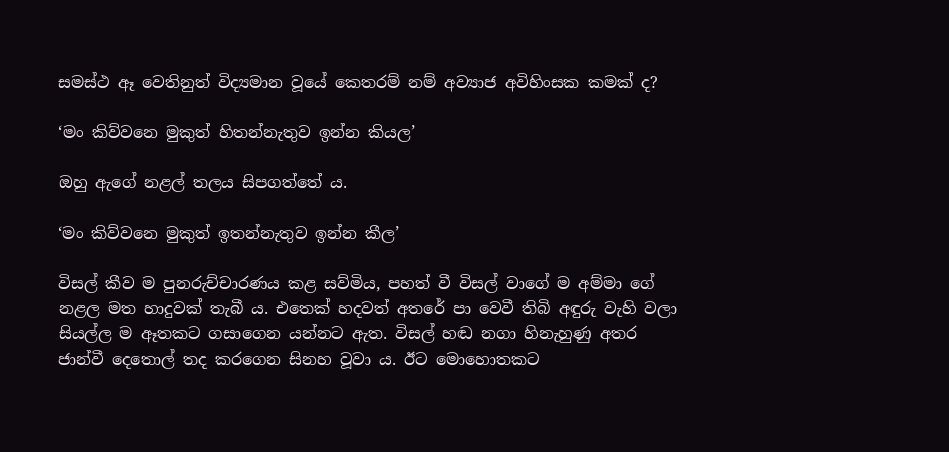සමස්ථ ඈ වෙතිනුත් විද්‍යමාන වූයේ කෙතරම් නම් අව්‍යාජ අවිහිංසක කමක් ද?

‘මං කිව්වනෙ මුකුත් හිතන්නැතුව ඉන්න කියල’

ඔහු ඇගේ නළල් තලය සිපගත්තේ ය.

‘මං කිව්වනෙ මුකුත් ඉතන්නැතුව ඉන්න කීල’

විසල් කීව ම පුනරුච්චාරණය කළ සව්මිය, පහත් වී විසල් වාගේ ම අම්මා ගේ නළල මත හාදුවක් තැබී ය. එතෙක් හදවත් අතරේ පා වෙවී තිබි අඳුරු වැහි වලා සියල්ල ම ඈතකට ගසාගෙන යන්නට ඇත. විසල් හඬ නගා හිනැහුණු අතර ජාන්වී දෙතොල් තද කරගෙන සිනහ වූවා ය. ඊට මොහොතකට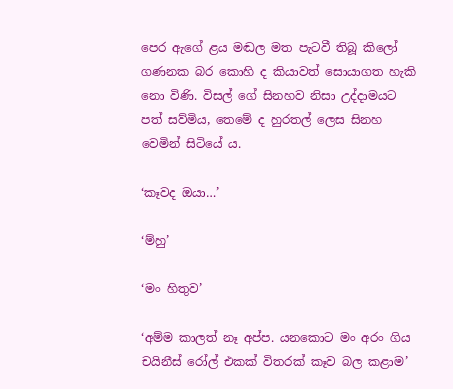පෙර ඇගේ ළය මඬල මත පැටවී තිබූ කිලෝ ගණනක බර කොහි ද කියාවත් සොයාගත හැකි නො විණි. විසල් ගේ සිනහව නිසා උද්දාමයට පත් සව්මිය, තෙමේ ද හුරතල් ලෙස සිනහ වෙමින් සිටියේ ය.

‘කෑවද ඔයා…’

‘ම්හු’

‘මං හිතුව’

‘අම්ම කාලත් නෑ අප්ප. යනකොට මං අරං ගිය චයිනීස් රෝල් එකක් විතරක් කෑව බල කළාම’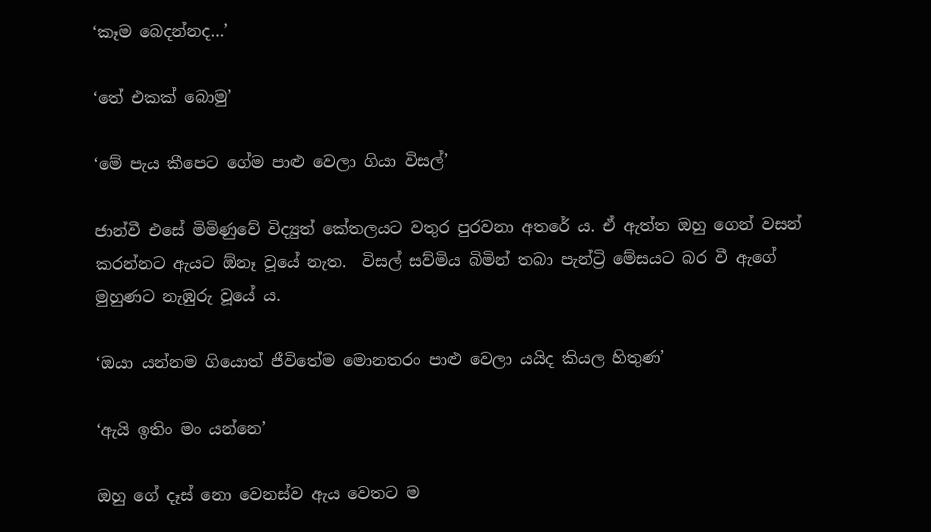‘කෑම බෙදන්නද…’

‘තේ එකක් බොමු’

‘මේ පැය කීපෙට ගේම පාළු වෙලා ගියා විසල්’

ජාන්වී එසේ මිමිණුවේ විද්‍යුත් කේතලයට වතුර පුරවනා අතරේ ය. ඒ ඇත්ත ඔහු ගෙන් වසන් කරන්නට ඇයට ඕනෑ වූයේ නැත.  විසල් සව්මිය බිමින් තබා පැන්ට්‍රි මේසයට බර වී ඇගේ මුහුණට නැඹුරු වූයේ ය.

‘ඔයා යන්නම ගියොත් ජීවිතේම මොනතරං පාළු වෙලා යයිද කියල හිතුණ’

‘ඇයි ඉතිං මං යන්නෙ’

ඔහු ගේ දෑස් නො වෙනස්ව ඇය වෙතට ම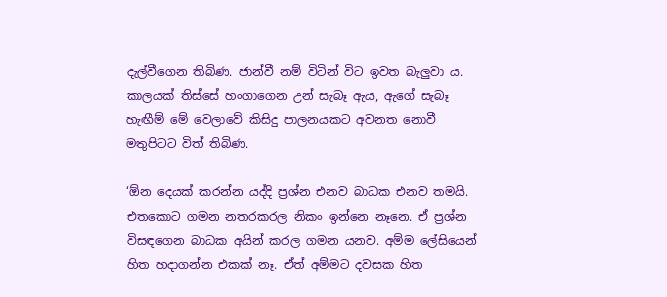දැල්වීගෙන තිබිණ. ජාන්වී නම් විටින් විට ඉවත බැලුවා ය. කාලයක් තිස්සේ හංගාගෙන උන් සැබෑ ඇය, ඇගේ සැබෑ හැඟීම් මේ වෙලාවේ කිසිදු පාලනයකට අවනත නොවී මතුපිටට විත් තිබිණ.

‘ඕන දෙයක් කරන්න යද්දි ප්‍රශ්න එනව බාධක එනව තමයි. එතකොට ගමන නතරකරල නිකං ඉන්නෙ නෑනෙ. ඒ ප්‍රශ්න විසඳගෙන බාධක අයින් කරල ගමන යනව. අම්ම ලේසියෙන් හිත හදාගන්න එකක් නෑ. ඒත් අම්මට දවසක හිත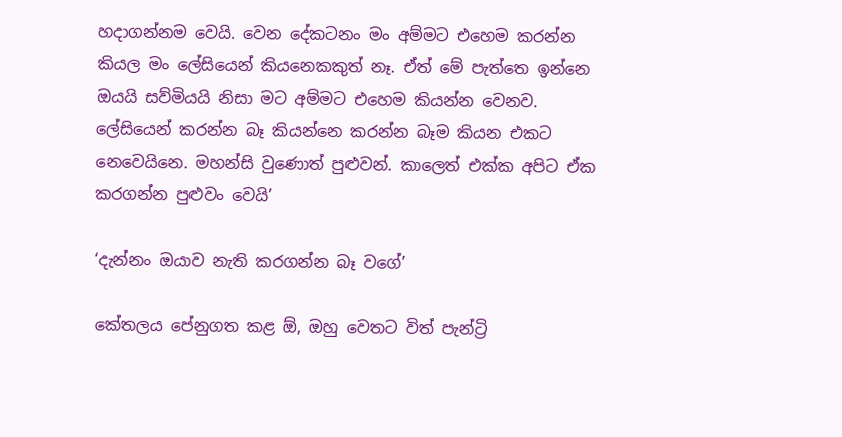හදාගන්නම වෙයි. වෙන දේකටනං මං අම්මට එහෙම කරන්න කියල මං ලේසියෙන් කියනෙකකුත් නෑ. ඒත් මේ පැත්තෙ ඉන්නෙ ඔයයි සව්මියයි නිසා මට අම්මට එහෙම කියන්න වෙනව. ලේසියෙන් කරන්න බෑ කියන්නෙ කරන්න බෑම කියන එකට නෙවෙයිනෙ. මහන්සි වුණොත් පුළුවන්. කාලෙත් එක්ක අපිට ඒක කරගන්න පුළුවං වෙයි’

‘දැන්නං ඔයාව නැති කරගන්න බෑ වගේ’

කේතලය පේනුගත කළ ඕ, ඔහු වෙතට විත් පැන්ට්‍රි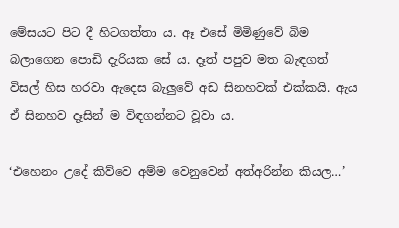මේසයට පිට දී හිටගත්තා ය. ඈ එසේ මිමිණුවේ බිම බලාගෙන පොඩි දැරියක සේ ය. දෑත් පපුව මත බැඳගත් විසල් හිස හරවා ඇදෙස බැලුවේ අඩ සිනහවක් එක්කයි. ඇය ඒ සිනහව දෑසින් ම විඳගන්නට වූවා ය.

‘එහෙනං උදේ කිව්වෙ අම්ම වෙනුවෙන් අත්අරින්න කියල…’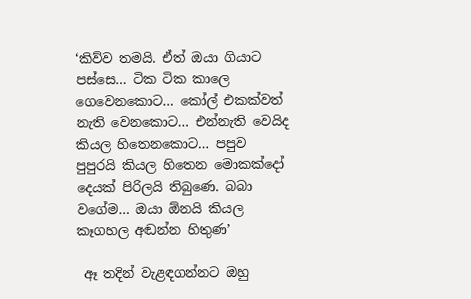‘කිව්ව තමයි. ඒත් ඔයා ගියාට පස්සෙ… ටික ටික කාලෙ ගෙවෙනකොට… කෝල් එකක්වත් නැති වෙනකොට… එන්නැති වෙයිද කියල හිතෙනකොට… පපුව පුපුරයි කියල හිතෙන මොකක්දෝ දෙයක් පිරිලයි තිබුණෙ. බබා වගේම… ඔයා ඕනයි කියල කෑගහල අඬන්න හිතුණ’

 ඈ තදින් වැළඳගන්නට ඔහු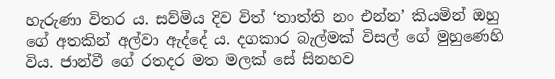හැරුණා විතර ය. සව්මිය දිව විත් ‘තාත්ති නං එන්න’ කියමින් ඔහු ගේ අතකින් අල්වා ඇද්දේ ය. දගකාර බැල්මක් විසල් ගේ මුහුණෙහි විය. ජාන්වී ගේ රතදර මත මලක් සේ සිනහව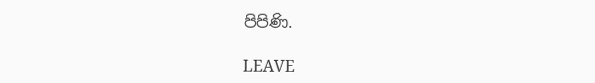පිපිණි.

LEAVE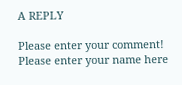A REPLY

Please enter your comment!
Please enter your name here